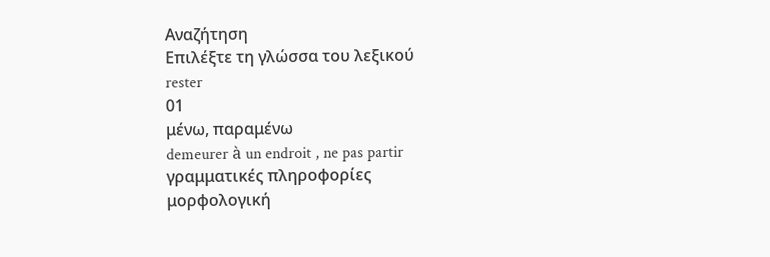Αναζήτηση
Επιλέξτε τη γλώσσα του λεξικού
rester
01
μένω, παραμένω
demeurer à un endroit , ne pas partir
γραμματικές πληροφορίες
μορφολογική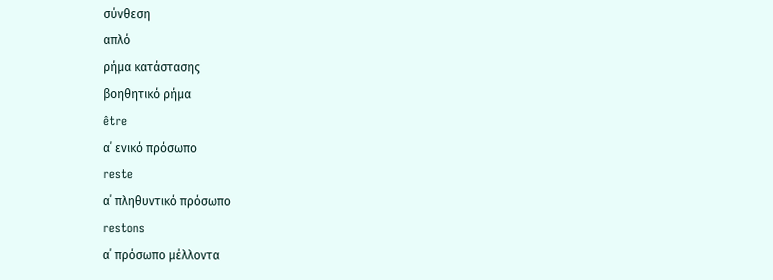σύνθεση
απλό
ρήμα κατάστασης
βοηθητικό ρήμα
être
α΄ ενικό πρόσωπο
reste
α΄ πληθυντικό πρόσωπο
restons
α΄ πρόσωπο μέλλοντα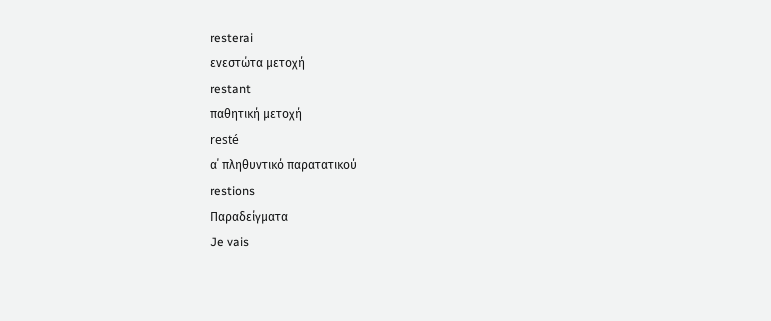resterai
ενεστώτα μετοχή
restant
παθητική μετοχή
resté
α΄ πληθυντικό παρατατικού
restions
Παραδείγματα
Je vais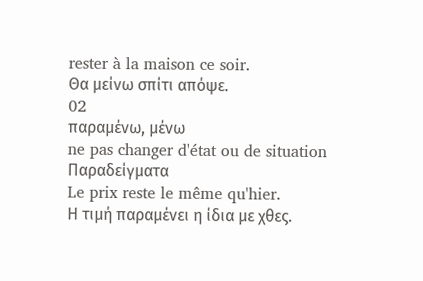rester à la maison ce soir.
Θα μείνω σπίτι απόψε.
02
παραμένω, μένω
ne pas changer d'état ou de situation
Παραδείγματα
Le prix reste le même qu'hier.
Η τιμή παραμένει η ίδια με χθες.